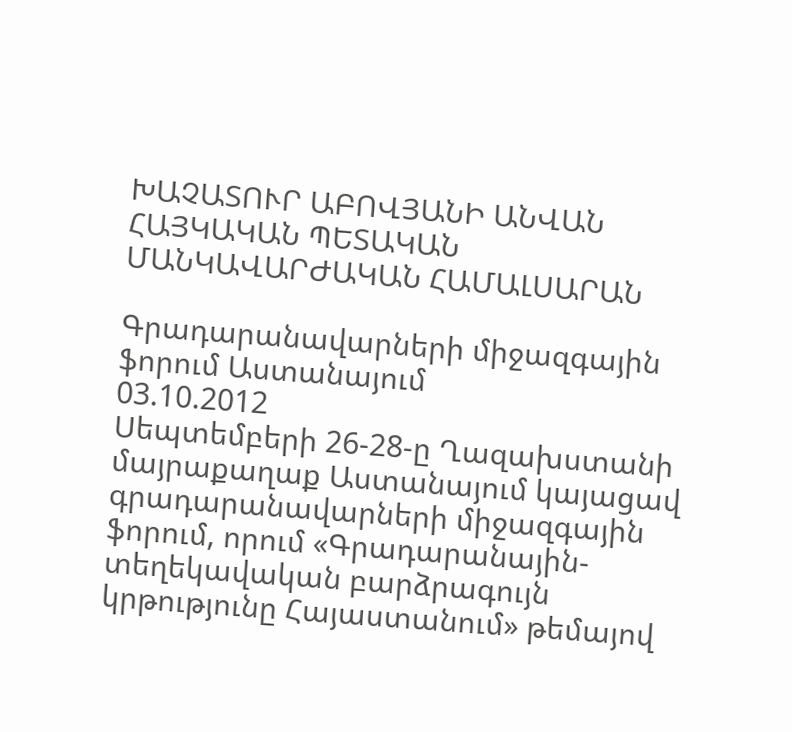ԽԱՉԱՏՈՒՐ ԱԲՈՎՅԱՆԻ ԱՆՎԱՆ ՀԱՅԿԱԿԱՆ ՊԵՏԱԿԱՆ ՄԱՆԿԱՎԱՐԺԱԿԱՆ ՀԱՄԱԼՍԱՐԱՆ

Գրադարանավարների միջազգային ֆորում Աստանայում
03.10.2012
Սեպտեմբերի 26-28-ը Ղազախստանի մայրաքաղաք Աստանայում կայացավ գրադարանավարների միջազգային ֆորում, որում «Գրադարանային-տեղեկավական բարձրագույն կրթությունը Հայաստանում» թեմայով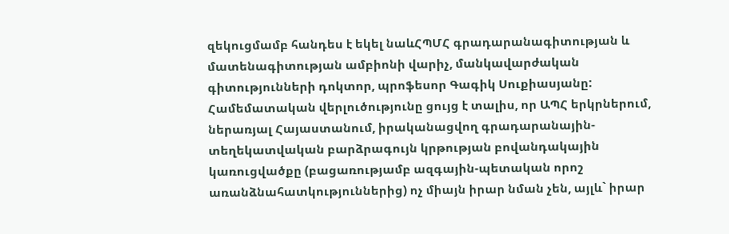զեկուցմամբ հանդես է եկել նաևՀՊՄՀ գրադարանագիտության և մատենագիտության ամբիոնի վարիչ, մանկավարժական գիտությունների դոկտոր, պրոֆեսոր Գագիկ Սուքիասյանը:
Համեմատական վերլուծությունը ցույց է տալիս, որ ԱՊՀ երկրներում, ներառյալ Հայաստանում, իրականացվող գրադարանային-տեղեկատվական բարձրագույն կրթության բովանդակային կառուցվածքը (բացառությամբ ազգային-պետական որոշ առանձնահատկություններից) ոչ միայն իրար նման չեն, այլև` իրար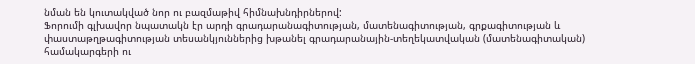նման են կուտակված նոր ու բազմաթիվ հիմնախնդիրներով:
Ֆորումի գլխավոր նպատակն էր արդի գրադարանագիտության, մատենագիտության, գրքագիտության և փաստաթղթագիտության տեսանկյուններից խթանել գրադարանային-տեղեկատվական (մատենագիտական) համակարգերի ու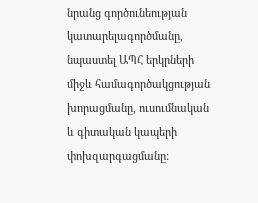նրանց գործունեության կատարելագործմանը, նպաստել ԱՊՀ երկրների միջև համագործակցության խորացմանը, ուսումնական և գիտական կապերի փոխզարգացմանը: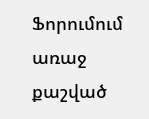Ֆորումում առաջ քաշված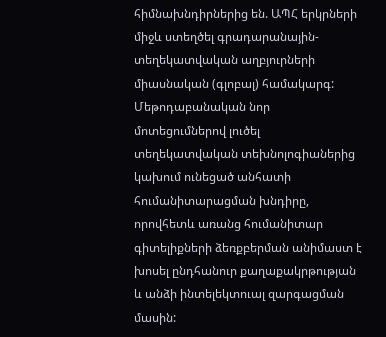հիմնախնդիրներից են. ԱՊՀ երկրների միջև ստեղծել գրադարանային-տեղեկատվական աղբյուրների միասնական (գլոբալ) համակարգ: Մեթոդաբանական նոր մոտեցումներով լուծել տեղեկատվական տեխնոլոգիաներից կախում ունեցած անհատի հումանիտարացման խնդիրը, որովհետև առանց հումանիտար գիտելիքների ձեռքբերման անիմաստ է խոսել ընդհանուր քաղաքակրթության և անձի ինտելեկտուալ զարգացման մասին: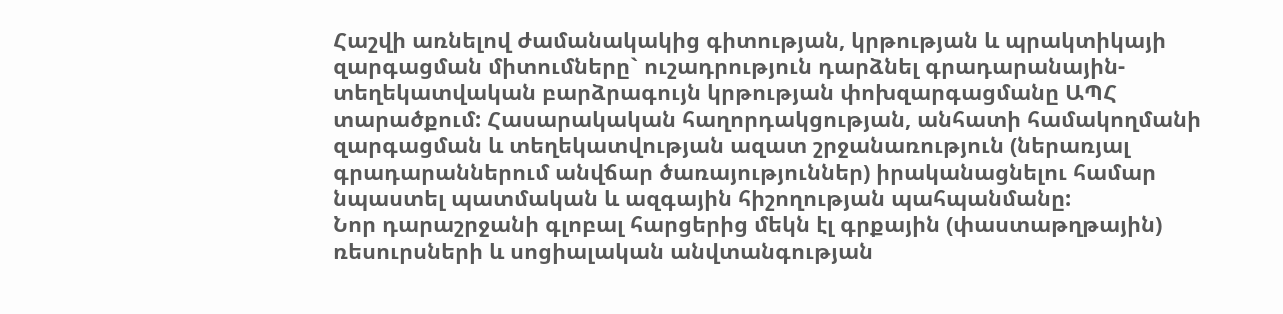Հաշվի առնելով ժամանակակից գիտության, կրթության և պրակտիկայի զարգացման միտումները` ուշադրություն դարձնել գրադարանային-տեղեկատվական բարձրագույն կրթության փոխզարգացմանը ԱՊՀ տարածքում: Հասարակական հաղորդակցության, անհատի համակողմանի զարգացման և տեղեկատվության ազատ շրջանառություն (ներառյալ գրադարաններում անվճար ծառայություններ) իրականացնելու համար նպաստել պատմական և ազգային հիշողության պահպանմանը:
Նոր դարաշրջանի գլոբալ հարցերից մեկն էլ գրքային (փաստաթղթային) ռեսուրսների և սոցիալական անվտանգության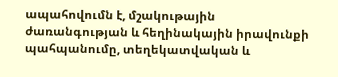ապահովումն է, մշակութային ժառանգության և հեղինակային իրավունքի պահպանումը, տեղեկատվական և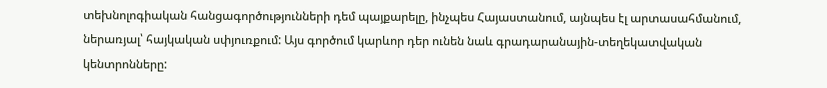տեխնոլոգիական հանցագործությունների դեմ պայքարելը, ինչպես Հայաստանում, այնպես էլ արտասահմանում, ներառյալ՝ հայկական սփյուռքում: Այս գործում կարևոր դեր ունեն նաև գրադարանային-տեղեկատվական կենտրոնները: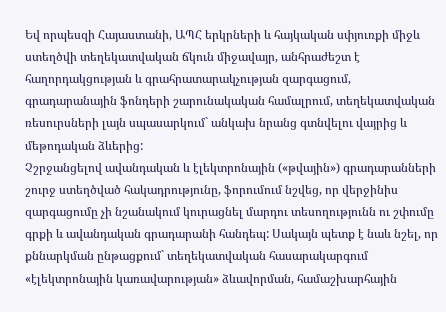Եվ որպեսզի Հայաստանի, ԱՊՀ երկրների և հայկական սփյուռքի միջև ստեղծվի տեղեկատվական ճկուն միջավայր, անհրաժեշտ է հաղորդակցության և գրահրատարակչության զարգացում, գրադարանային ֆոնդերի շարունակական համալրում, տեղեկատվական ռեսուրսների լայն սպասարկում` անկախ նրանց գտնվելու վայրից և մեթոդական ձևերից:
Չշրջանցելով ավանդական և էլեկտրոնային («թվային») գրադարանների շուրջ ստեղծված հակադրությունը, ֆորումում նշվեց, որ վերջինիս զարգացումը չի նշանակում կուրացնել մարդու տեսողությունն ու շփումը գրքի և ավանդական գրադարանի հանդեպ: Սակայն պետք է նաև նշել, որ քննարկման ընթացքում` տեղեկատվական հասարակարգում «էլեկտրոնային կառավարության» ձևավորման, համաշխարհային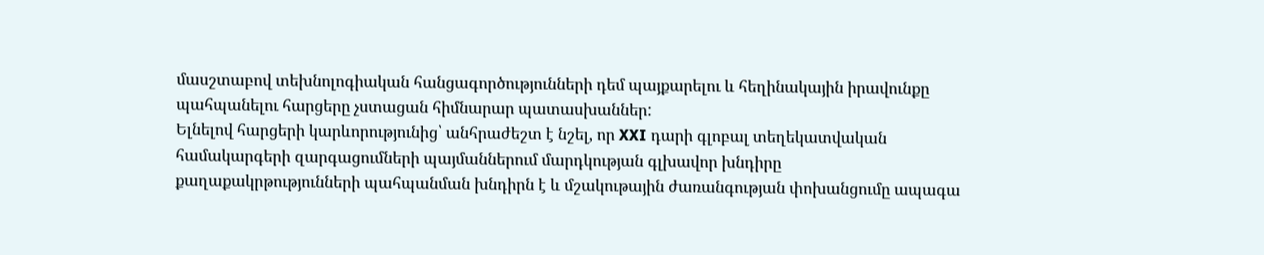մասշտաբով տեխնոլոգիական հանցագործությունների դեմ պայքարելու և հեղինակային իրավունքը պահպանելու հարցերը չստացան հիմնարար պատասխաններ:
Ելնելով հարցերի կարևորությունից՝ անհրաժեշտ է նշել, որ XXI դարի գլոբալ տեղեկատվական համակարգերի զարգացումների պայմաններում մարդկության գլխավոր խնդիրը քաղաքակրթությունների պահպանման խնդիրն է և մշակութային ժառանգության փոխանցումը ապագա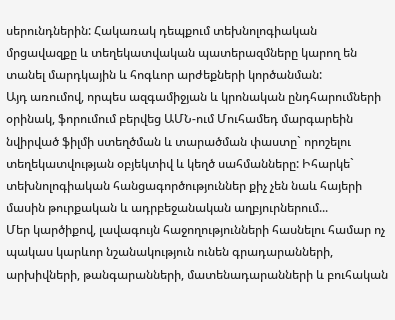սերունդներին: Հակառակ դեպքում տեխնոլոգիական մրցավազքը և տեղեկատվական պատերազմները կարող են տանել մարդկային և հոգևոր արժեքների կործանման:
Այդ առումով, որպես ազգամիջյան և կրոնական ընդհարումների օրինակ, ֆորումում բերվեց ԱՄՆ-ում Մուհամեդ մարգարեին նվիրված ֆիլմի ստեղծման և տարածման փաստը` որոշելու տեղեկատվության օբյեկտիվ և կեղծ սահմանները: Իհարկե` տեխնոլոգիական հանցագործություններ քիչ չեն նաև հայերի մասին թուրքական և ադրբեջանական աղբյուրներում...
Մեր կարծիքով, լավագույն հաջողությունների հասնելու համար ոչ պակաս կարևոր նշանակություն ունեն գրադարանների, արխիվների, թանգարանների, մատենադարանների և բուհական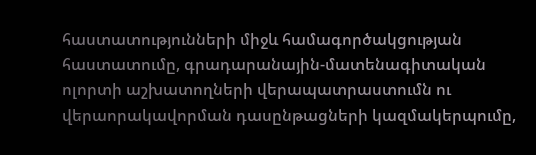հաստատությունների միջև համագործակցության հաստատումը, գրադարանային-մատենագիտական ոլորտի աշխատողների վերապատրաստումն ու վերաորակավորման դասընթացների կազմակերպումը,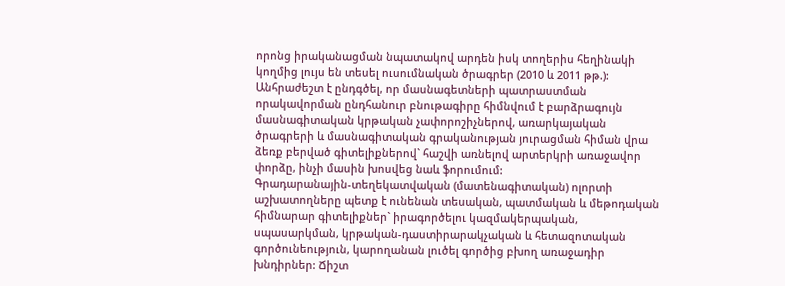որոնց իրականացման նպատակով արդեն իսկ տողերիս հեղինակի կողմից լույս են տեսել ուսումնական ծրագրեր (2010 և 2011 թթ.):
Անհրաժեշտ է ընդգծել, որ մասնագետների պատրաստման որակավորման ընդհանուր բնութագիրը հիմնվում է բարձրագույն մասնագիտական կրթական չափորոշիչներով, առարկայական ծրագրերի և մասնագիտական գրականության յուրացման հիման վրա ձեռք բերված գիտելիքներով` հաշվի առնելով արտերկրի առաջավոր փորձը, ինչի մասին խոսվեց նաև ֆորումում:
Գրադարանային-տեղեկատվական (մատենագիտական) ոլորտի աշխատողները պետք է ունենան տեսական, պատմական և մեթոդական հիմնարար գիտելիքներ` իրագործելու կազմակերպական, սպասարկման, կրթական-դաստիրարակչական և հետազոտական գործունեություն, կարողանան լուծել գործից բխող առաջադիր խնդիրներ: Ճիշտ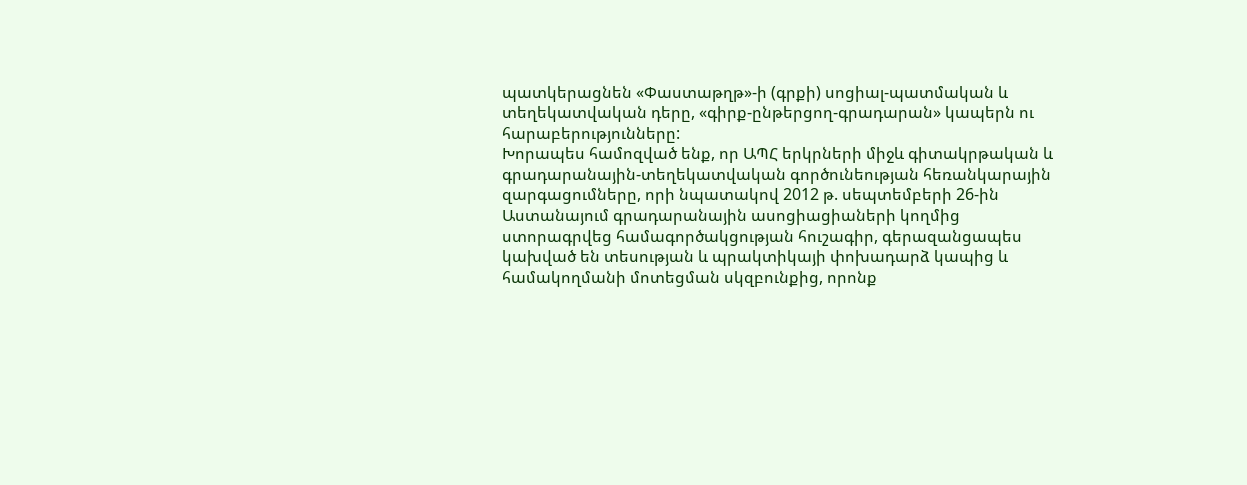պատկերացնեն «Փաստաթղթ»-ի (գրքի) սոցիալ-պատմական և տեղեկատվական դերը, «գիրք-ընթերցող-գրադարան» կապերն ու հարաբերությունները:
Խորապես համոզված ենք, որ ԱՊՀ երկրների միջև գիտակրթական և գրադարանային-տեղեկատվական գործունեության հեռանկարային զարգացումները, որի նպատակով 2012 թ. սեպտեմբերի 26-ին Աստանայում գրադարանային ասոցիացիաների կողմից ստորագրվեց համագործակցության հուշագիր, գերազանցապես կախված են տեսության և պրակտիկայի փոխադարձ կապից և համակողմանի մոտեցման սկզբունքից, որոնք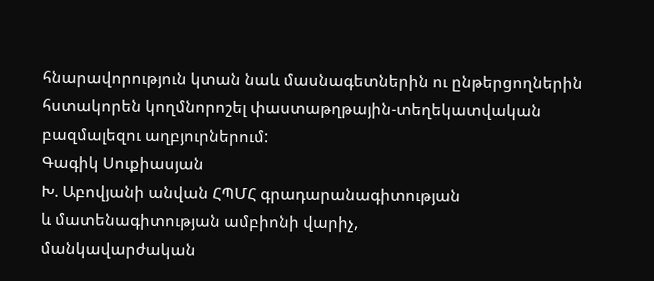հնարավորություն կտան նաև մասնագետներին ու ընթերցողներին հստակորեն կողմնորոշել փաստաթղթային-տեղեկատվական բազմալեզու աղբյուրներում:
Գագիկ Սուքիասյան
Խ. Աբովյանի անվան ՀՊՄՀ գրադարանագիտության
և մատենագիտության ամբիոնի վարիչ,
մանկավարժական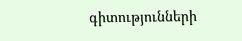գիտությունների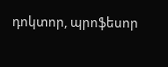դոկտոր, պրոֆեսոր